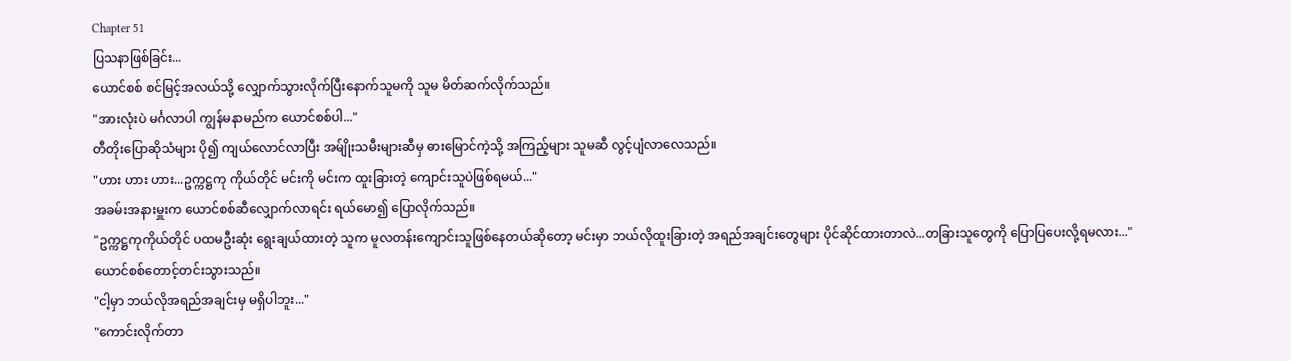Chapter 51
ပြသနာဖြစ်ခြင်း...
ယောင်စစ် စင်မြင့်အလယ်သို့ လျှောက်သွားလိုက်ပြီးနောက်သူမကို သူမ မိတ်ဆက်လိုက်သည်။
"အားလုံးပဲ မင်္ဂလာပါ ကျွန်မနာမည်က ယောင်စစ်ပါ..."
တီတိုးပြောဆိုသံများ ပို၍ ကျယ်လောင်လာပြီး အမ်ျိုးသမီးများဆီမှ ဓားမြောင်ကဲ့သို့ အကြည့်များ သူမဆီ လွင့်ပျံလာလေသည်။
"ဟား ဟား ဟား...ဥက္ကဋ္ဌကု ကိုယ်တိုင် မင်းကို မင်းက ထူးခြားတဲ့ ကျောင်းသူပဲဖြစ်ရမယ်..."
အခမ်းအနားမှူးက ယောင်စစ်ဆီလျှောက်လာရင်း ရယ်မော၍ ပြောလိုက်သည်။
"ဥက္ကဋ္ဌကုကိုယ်တိုင် ပထမဦးဆုံး ရွေးချယ်ထားတဲ့ သူက မူလတန်းကျောင်းသူဖြစ်နေတယ်ဆိုတော့ မင်းမှာ ဘယ်လိုထူးခြားတဲ့ အရည်အချင်းတွေများ ပိုင်ဆိုင်ထားတာလဲ...တခြားသူတွေကို ပြောပြပေးလို့ရမလား..."
ယောင်စစ်တောင့်တင်းသွားသည်။
"ငါ့မှာ ဘယ်လိုအရည်အချင်းမှ မရှိပါဘူး..."
"ကောင်းလိုက်တာ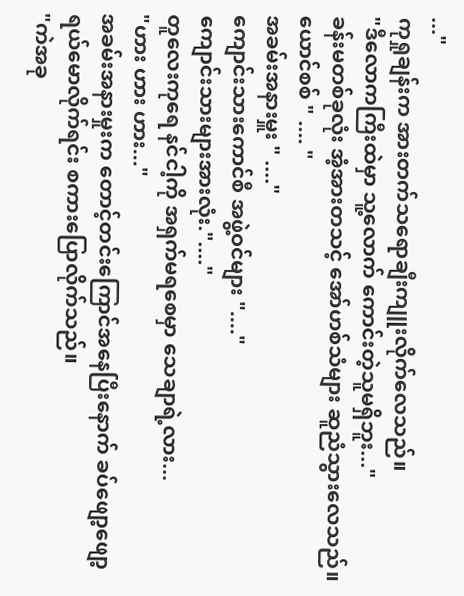..."
ကုရှုချန်းက အားတက်သရောချီးကျူးလိုက်လေသည်။
"ဒီလောကကြီးထဲမှာ သူ့လောက် ကောင်းတဲ့သူမရှိဘူး..."
ခန်းမတစ်ခုလုံး အံ့အားတသင့် အော်ဟစ်သံများ ဆူညံသွားလေသည်။
ယောင်စစ် " .... "
အခမ်းအနားမှူး " ...."
ကျောင်းသားကောင်စီ အဖွဲ့ဝင်များ "...."
ကျောင်းသားများအားလုံး."...."
တူလေးကုရေ နင်ငါ့ကို အရှက်မရစေမှာ သေချာရဲ့လား...
"ဟား ဟား ဟား..."
အခမ်းအနားမှုးက တောင့်တင်းကြောင်အနေပြီးနောက် ခပ်ဖျော့ဖျော့ရယ်မောလိုက်ရင်း စကားပြောလိုက်သည်။
"ကဲအခု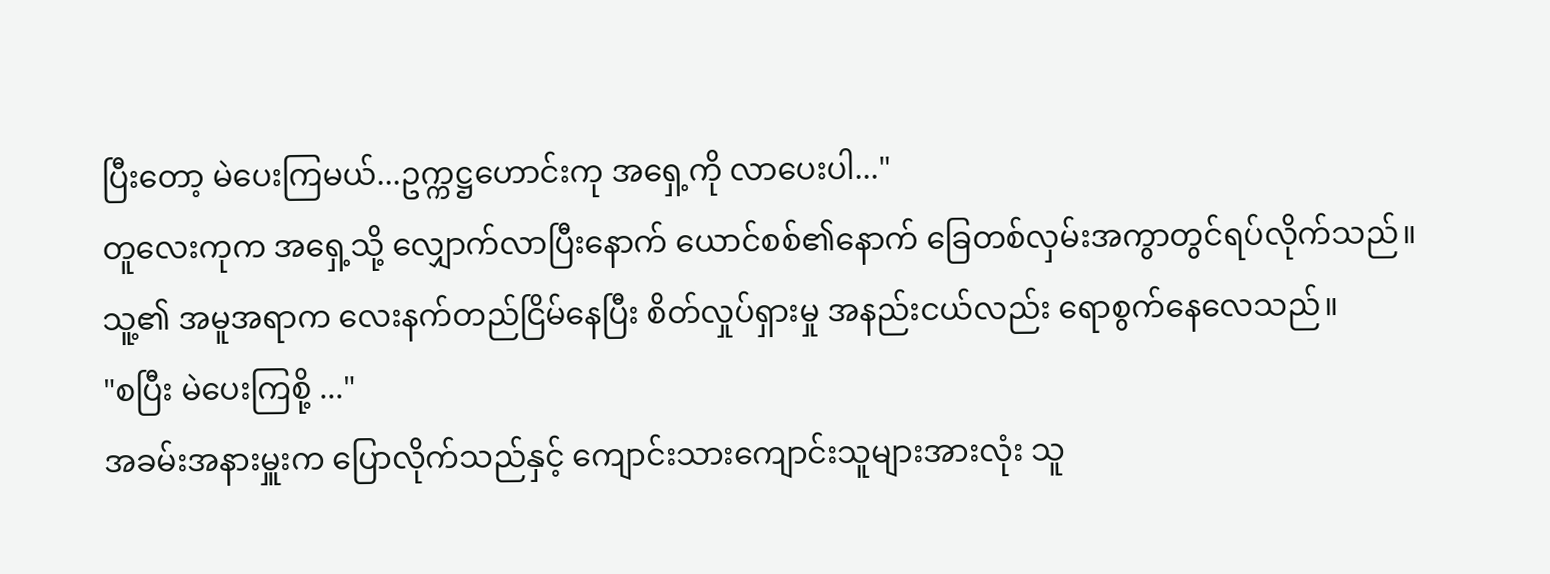ပြီးတော့ မဲပေးကြမယ်...ဥက္ကဋ္ဌဟောင်းကု အရှေ့ကို လာပေးပါ..."
တူလေးကုက အရှေ့သို့ လျှောက်လာပြီးနောက် ယောင်စစ်၏နောက် ခြေတစ်လှမ်းအကွာတွင်ရပ်လိုက်သည်။သူ့၏ အမူအရာက လေးနက်တည်ငြိမ်နေပြီး စိတ်လှုပ်ရှားမှု အနည်းငယ်လည်း ရောစွက်နေလေသည်။
"စပြီး မဲပေးကြစို့ ..."
အခမ်းအနားမှူးက ပြောလိုက်သည်နှင့် ကျောင်းသားကျောင်းသူများအားလုံး သူ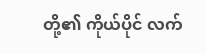တို့၏ ကိုယ်ပိုင် လက်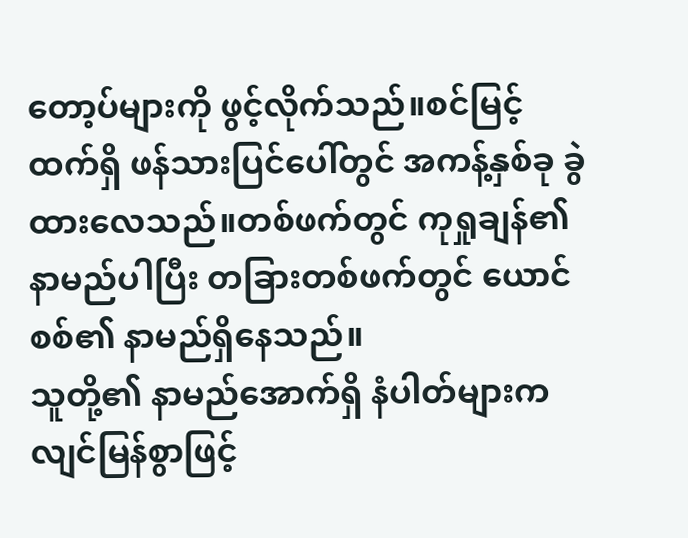တော့ပ်များကို ဖွင့်လိုက်သည်။စင်မြင့်ထက်ရှိ ဖန်သားပြင်ပေါ်တွင် အကန့်နှစ်ခု ခွဲထားလေသည်။တစ်ဖက်တွင် ကုရှုချန်၏ နာမည်ပါပြီး တခြားတစ်ဖက်တွင် ယောင်စစ်၏ နာမည်ရှိနေသည်။
သူတို့၏ နာမည်အောက်ရှိ နံပါတ်များက လျင်မြန်စွာဖြင့်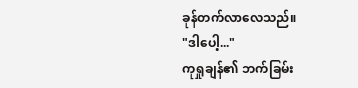ခုန်တက်လာလေသည်။
"ဒါပေါ့..."
ကုရှုချန်၏ ဘက်ခြမ်း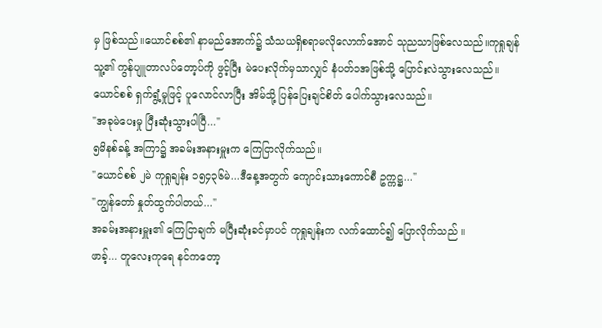မှ ဖြစ်သည်။ယောင်စစ်၏ နာမည်အောက်၌ သံသယရှိစရာမလိုလောက်အောင် သုညသာဖြစ်လေသည်။ကုရှုချန်သူ့၏ ကွန်ပျူတာလပ်တော့ပ်ကို ဖွင့်ပြီး မဲပေးလိုက်မှသာလျှင် နံပတ်၁အဖြစ်သို့ ပြောင်းလဲသွားလေသည်။
ယောင်စစ် ရှက်ရွံ့မှုဖြင့် ပူလောင်လာပြီး အိမ်သို့ ပြန်ပြေးချင်စိတ် ပေါက်သွားလေသည်။
"အခုမဲပေးမှု ပြီးဆုံးသွားပါပြီ..."
၅မိနစ်ခန့် အကြာ၌ အခမ်းအနားမှူးက ကြေငြာလိုက်သည်။
"ယောင်စစ် ၂မဲ ကုရှုချန်း ၁၅၄၃၆မဲ...ဒီနေ့အတွက် ကျောင်းသားကောင်စီ ဥက္ကဋ္ဌ..."
"ကျွန်တော် နှုတ်ထွက်ပါတယ်..."
အခမ်းအနားမှူး၏ ကြေငြာချက် မပြီးဆုံးခင်မှာပင် ကုရှုချန်းက လက်ထောင်၍ ပြောလိုက်သည် ။
ဖာခ့်... တူလေးကုရေ နင်ကတော့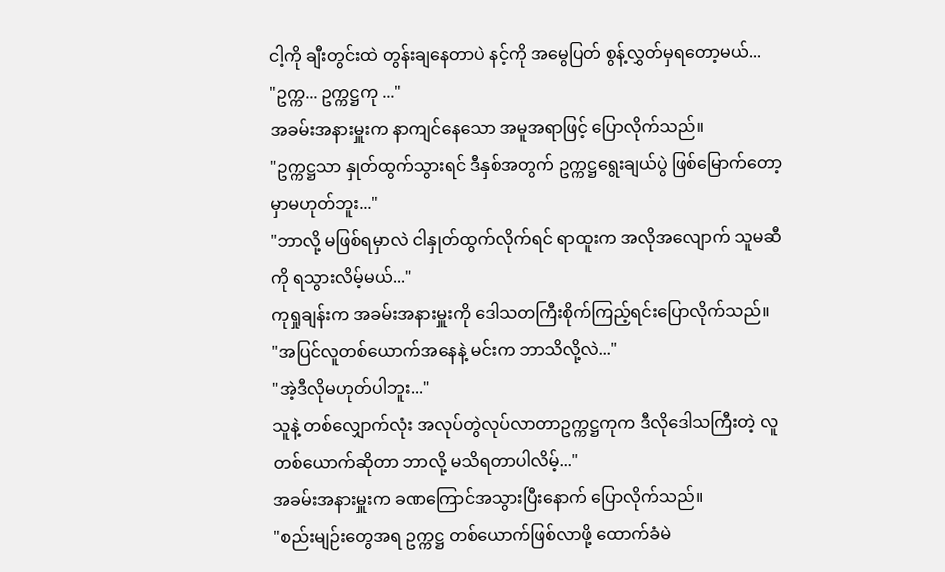ငါ့ကို ချီးတွင်းထဲ တွန်းချနေတာပဲ နင့်ကို အမွေပြတ် စွန့်လွှတ်မှရတော့မယ်...
"ဥက္က... ဥက္ကဋ္ဌကု ..."
အခမ်းအနားမှူးက နာကျင်နေသော အမူအရာဖြင့် ပြောလိုက်သည်။
"ဥက္ကဋ္ဌသာ နှုတ်ထွက်သွားရင် ဒီနှစ်အတွက် ဥက္ကဋ္ဌရွေးချယ်ပွဲ ဖြစ်မြောက်တော့မှာမဟုတ်ဘူး..."
"ဘာလို့ မဖြစ်ရမှာလဲ ငါနှုတ်ထွက်လိုက်ရင် ရာထူးက အလိုအလျောက် သူမဆီကို ရသွားလိမ့်မယ်..."
ကုရှုချန်းက အခမ်းအနားမှူးကို ဒေါသတကြီးစိုက်ကြည့်ရင်းပြောလိုက်သည်။
"အပြင်လူတစ်ယောက်အနေနဲ့ မင်းက ဘာသိလို့လဲ..."
"အဲ့ဒီလိုမဟုတ်ပါဘူး..."
သူနဲ့ တစ်လျှောက်လုံး အလုပ်တွဲလုပ်လာတာဥက္ကဋ္ဌကုက ဒီလိုဒေါသကြီးတဲ့ လူတစ်ယောက်ဆိုတာ ဘာလို့ မသိရတာပါလိမ့်..."
အခမ်းအနားမှူးက ခဏကြောင်အသွားပြီးနောက် ပြောလိုက်သည်။
"စည်းမျဉ်းတွေအရ ဥက္ကဋ္ဌ တစ်ယောက်ဖြစ်လာဖို့ ထောက်ခံမဲ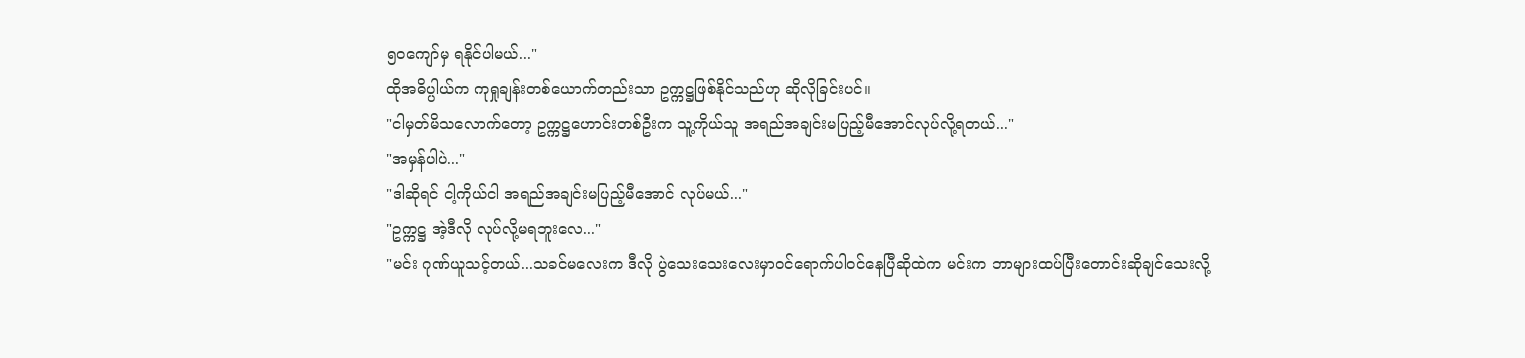၅၀ကျော်မှ ရနိုင်ပါမယ်..."
ထိုအဓိပ္ပါယ်က ကုရှုချန်းတစ်ယောက်တည်းသာ ဥက္ကဋ္ဌဖြစ်နိုင်သည်ဟု ဆိုလိုခြင်းပင်။
"ငါမှတ်မိသလောက်တော့ ဥက္ကဋ္ဌဟောင်းတစ်ဦးက သူ့ကိုယ်သူ အရည်အချင်းမပြည့်မီအောင်လုပ်လို့ရတယ်..."
"အမှန်ပါပဲ..."
"ဒါဆိုရင် ငါ့ကိုယ်ငါ အရည်အချင်းမပြည့်မီအောင် လုပ်မယ်..."
"ဥက္ကဋ္ဌ အဲ့ဒီလို လုပ်လို့မရဘူးလေ..."
"မင်း ဂုဏ်ယူသင့်တယ်...သခင်မလေးက ဒီလို ပွဲသေးသေးလေးမှာဝင်ရောက်ပါဝင်နေပြီဆိုထဲက မင်းက ဘာများထပ်ပြီးတောင်းဆိုချင်သေးလို့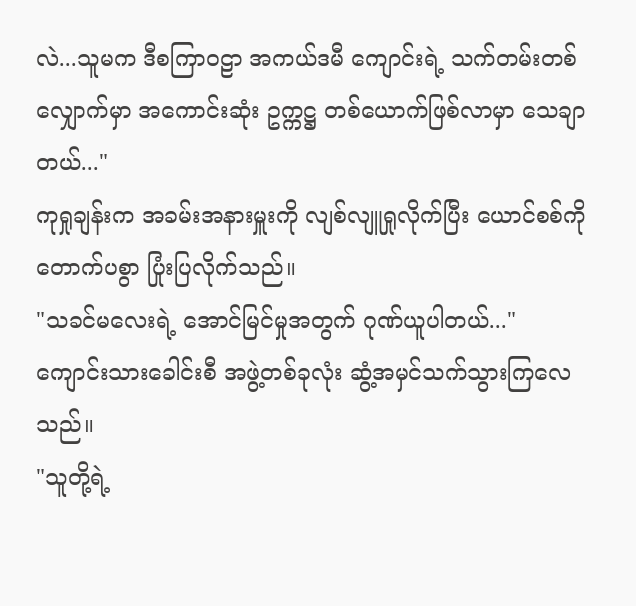လဲ...သူမက ဒီစကြာဝဠာ အကယ်ဒမီ ကျောင်းရဲ့ သက်တမ်းတစ်လျှောက်မှာ အကောင်းဆုံး ဥက္ကဋ္ဌ တစ်ယောက်ဖြစ်လာမှာ သေချာတယ်..."
ကုရှုချန်းက အခမ်းအနားမှူးကို လျစ်လျူရှုလိုက်ပြီး ယောင်စစ်ကို တောက်ပစွာ ပြုံးပြလိုက်သည်။
"သခင်မလေးရဲ့ အောင်မြင်မှုအတွက် ဂုဏ်ယူပါတယ်..."
ကျောင်းသားခေါင်းစီ အဖွဲ့တစ်ခုလုံး ဆွံ့အမှင်သက်သွားကြလေသည်။
"သူတို့ရဲ့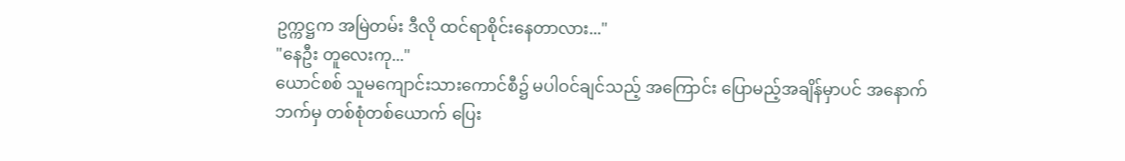ဥက္ကဋ္ဌက အမြဲတမ်း ဒီလို ထင်ရာစိုင်းနေတာလား..."
"နေဦး တူလေးကု..."
ယောင်စစ် သူမကျောင်းသားကောင်စီ၌ မပါဝင်ချင်သည့် အကြောင်း ပြောမည့်အချိန်မှာပင် အနောက်ဘက်မှ တစ်စုံတစ်ယောက် ပြေး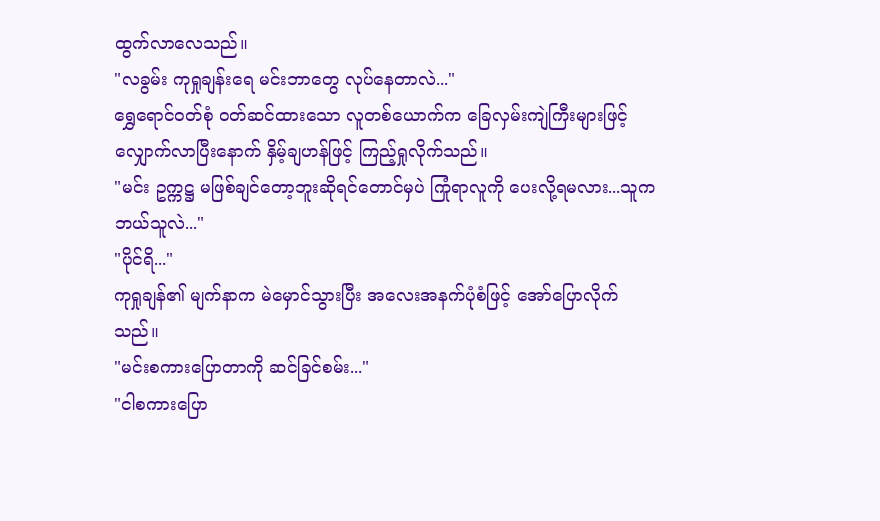ထွက်လာလေသည်။
"လခွမ်း ကုရှုချန်းရေ မင်းဘာတွေ လုပ်နေတာလဲ..."
ရွှေရောင်ဝတ်စုံ ဝတ်ဆင်ထားသော လူတစ်ယောက်က ခြေလှမ်းကျဲကြီးများဖြင့် လျှောက်လာပြီးနောက် နှိမ့်ချဟန်ဖြင့် ကြည့်ရှုလိုက်သည်။
"မင်း ဥက္ကဋ္ဌ မဖြစ်ချင်တော့ဘူးဆိုရင်တောင်မှပဲ ကြုံရာလူကို ပေးလို့ရမလား...သူက ဘယ်သူလဲ..."
"ပိုင်ရိ..."
ကုရှုချန်၏ မျက်နာက မဲမှောင်သွားပြီး အလေးအနက်ပုံစံဖြင့် အော်ပြောလိုက်သည်။
"မင်းစကားပြောတာကို ဆင်ခြင်စမ်း..."
"ငါစကားပြော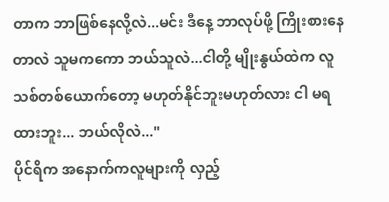တာက ဘာဖြစ်နေလို့လဲ...မင်း ဒီနေ့ ဘာလုပ်ဖို့ ကြိုးစားနေတာလဲ သူမကကော ဘယ်သူလဲ...ငါတို့ မျိုးနွယ်ထဲက လူသစ်တစ်ယောက်တော့ မဟုတ်နိုင်ဘူးမဟုတ်လား ငါ မရထားဘူး... ဘယ်လိုလဲ..."
ပိုင်ရိက အနောက်ကလူများကို လှည့်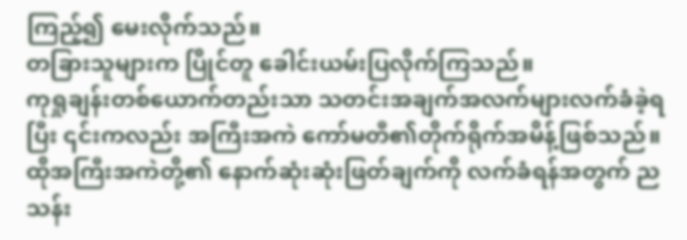ကြည့်၍ မေးလိုက်သည်။
တခြားသူများက ပြိုင်တူ ခေါင်းယမ်းပြလိုက်ကြသည်။
ကုရှုချန်းတစ်ယောက်တည်းသာ သတင်းအချက်အလက်များလက်ခံခဲ့ရပြီး ၎င်းကလည်း အကြီးအကဲ ကော်မတီ၏တိုက်ရိုက်အမိန့်ဖြစ်သည်။
ထိုအကြီးအကဲတို့၏ နောက်ဆုံးဆုံးဖြတ်ချက်ကို လက်ခံရန်အတွက် ညသန်း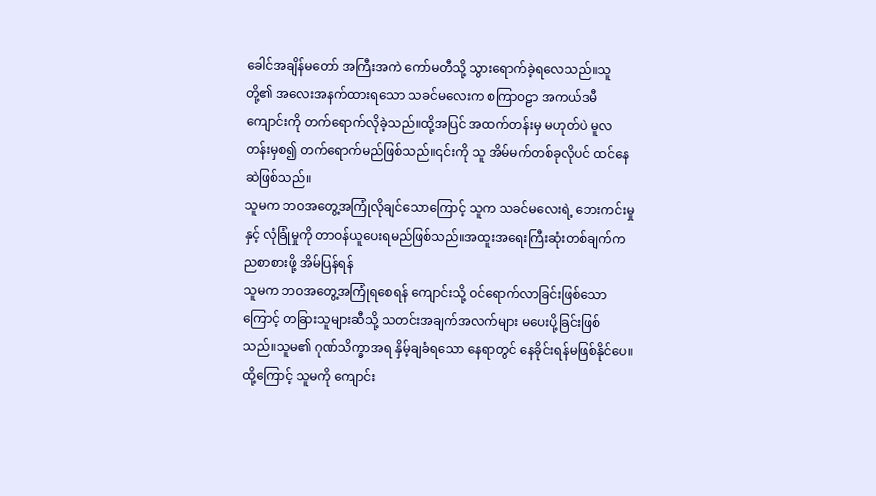ခေါင်အချိန်မတော် အကြီးအကဲ ကော်မတီသို့ သွားရောက်ခဲ့ရလေသည်။သူတို့၏ အလေးအနက်ထားရသော သခင်မလေးက စကြာဝဠာ အကယ်ဒမီ ကျောင်းကို တက်ရောက်လိုခဲ့သည်။ထို့အပြင် အထက်တန်းမှ မဟုတ်ပဲ မူလတန်းမှစ၍ တက်ရောက်မည်ဖြစ်သည်။၎င်းကို သူ အိမ်မက်တစ်ခုလိုပင် ထင်နေဆဲဖြစ်သည်။
သူမက ဘဝအတွေ့အကြုံလိုချင်သောကြောင့် သူက သခင်မလေးရဲ့ ဘေးကင်းမှုနှင့် လုံခြုံမှုကို တာဝန်ယူပေးရမည်ဖြစ်သည်။အထူးအရေးကြီးဆုံးတစ်ချက်က ညစာစားဖို့ အိမ်ပြန်ရန်
သူမက ဘဝအတွေ့အကြုံရစေရန် ကျောင်းသို့ ဝင်ရောက်လာခြင်းဖြစ်သောကြောင့် တခြားသူများဆီသို့ သတင်းအချက်အလက်များ မပေးပို့ခြင်းဖြစ်သည်။သူမ၏ ဂုဏ်သိက္ခာအရ နှိမ့်ချခံရသော နေရာတွင် နေခိုင်းရန်မဖြစ်နိုင်ပေ။ထို့ကြောင့် သူမကို ကျောင်း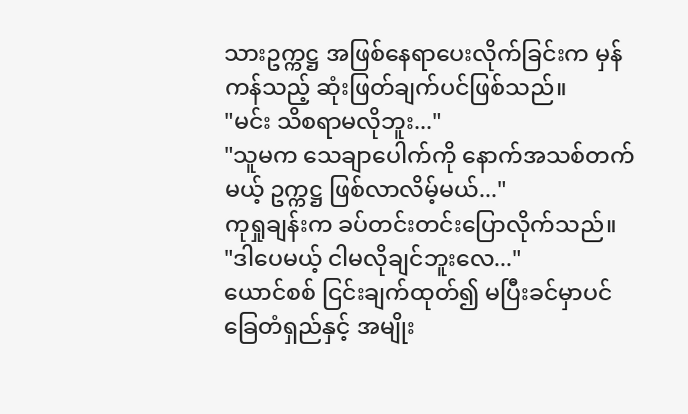သားဥက္ကဋ္ဌ အဖြစ်နေရာပေးလိုက်ခြင်းက မှန်ကန်သည့် ဆုံးဖြတ်ချက်ပင်ဖြစ်သည်။
"မင်း သိစရာမလိုဘူး..."
"သူမက သေချာပေါက်ကို နောက်အသစ်တက်မယ့် ဥက္ကဋ္ဌ ဖြစ်လာလိမ့်မယ်..."
ကုရှုချန်းက ခပ်တင်းတင်းပြောလိုက်သည်။
"ဒါပေမယ့် ငါမလိုချင်ဘူးလေ..."
ယောင်စစ် ငြင်းချက်ထုတ်၍ မပြီးခင်မှာပင် ခြေတံရှည်နှင့် အမျိုး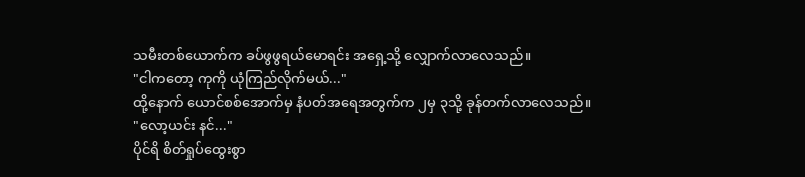သမီးတစ်ယောက်က ခပ်ဖွဖွရယ်မောရင်း အရှေ့သို့ လျှောက်လာလေသည်။
"ငါကတော့ ကုကို ယုံကြည်လိုက်မယ်..."
ထို့နောက် ယောင်စစ်အောက်မှ နံပတ်အရေအတွက်က ၂မှ ၃သို့ ခုန်တက်လာလေသည်။
"လော့ယင်း နင်..."
ပိုင်ရိ စိတ်ရှုပ်ထွေးစွာ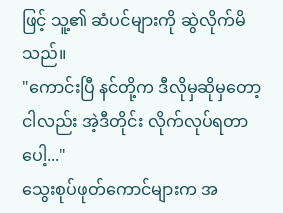ဖြင့် သူ့၏ ဆံပင်များကို ဆွဲလိုက်မိသည်။
"ကောင်းပြီ နင်တို့က ဒီလိုမှဆိုမှတော့ငါလည်း အဲ့ဒီတိုင်း လိုက်လုပ်ရတာပေါ့..."
သွေးစုပ်ဖုတ်ကောင်များက အ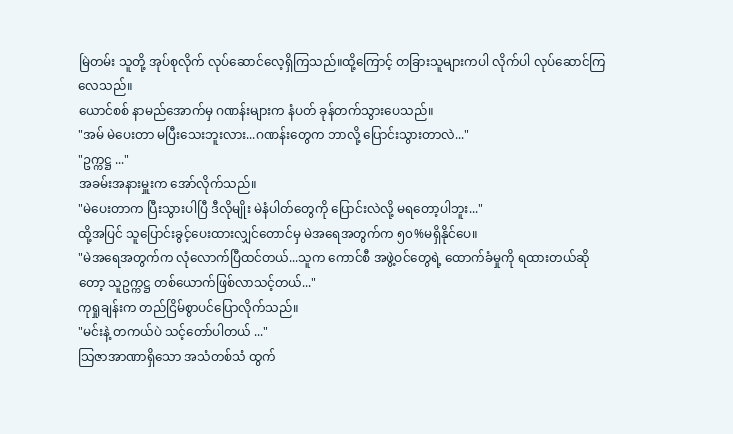မြဲတမ်း သူတို့ အုပ်စုလိုက် လုပ်ဆောင်လေ့ရှိကြသည်။ထို့ကြောင့် တခြားသူများကပါ လိုက်ပါ လုပ်ဆောင်ကြလေသည်။
ယောင်စစ် နာမည်အောက်မှ ဂဏန်းများက နံပတ် ခုန်တက်သွားပေသည်။
"အမ် မဲပေးတာ မပြီးသေးဘူးလား...ဂဏန်းတွေက ဘာလို့ ပြောင်းသွားတာလဲ..."
"ဥက္ကဋ္ဌ ..."
အခမ်းအနားမှူးက အော်လိုက်သည်။
"မဲပေးတာက ပြီးသွားပါပြီ ဒီလိုမျိုး မဲနံပါတ်တွေကို ပြောင်းလဲလို့ မရတော့ပါဘူး..."
ထို့အပြင် သူပြောင်းခွင့်ပေးထားလျှင်တောင်မှ မဲအရေအတွက်က ၅၀%မရှိနိုင်ပေ။
"မဲအရေအတွက်က လုံလောက်ပြီထင်တယ်...သူက ကောင်စီ အဖွဲ့ဝင်တွေရဲ့ ထောက်ခံမှုကို ရထားတယ်ဆိုတော့ သူဥက္ကဋ္ဌ တစ်ယောက်ဖြစ်လာသင့်တယ်..."
ကုရှုချန်းက တည်ငြိမ်စွာပင်ပြောလိုက်သည်။
"မင်းနဲ့ တကယ်ပဲ သင့်တော်ပါတယ် ..."
သြဇာအာဏာရှိသော အသံတစ်သံ ထွက်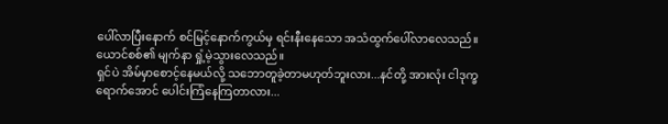ပေါ်လာပြီးနောက် စင်မြင့်နောက်ကွယ်မှ ရင်းနီးနေသော အသံထွက်ပေါ်လာလေသည်။ယောင်စစ်၏ မျက်နာ ရှုံ့မဲ့သွားလေသည်။
ရှင်ပဲ အိမ်မှာစောင့်နေမယ်လို့ သဘောတူခဲ့တာမဟုတ်ဘူးလား...နင်တို့ အားလုံး ငါဒုက္ခရောက်အောင် ပေါင်းကြံနေကြတာလား...